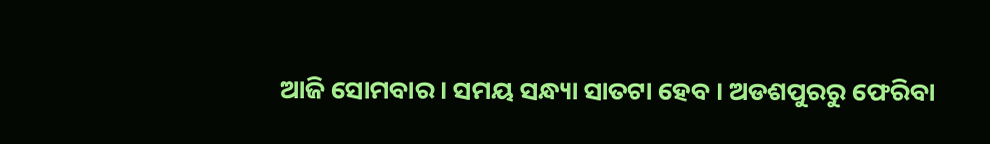ଆଜି ସୋମବାର । ସମୟ ସନ୍ଧ୍ୟା ସାତଟା ହେବ । ଅଡଶପୁରରୁ ଫେରିବା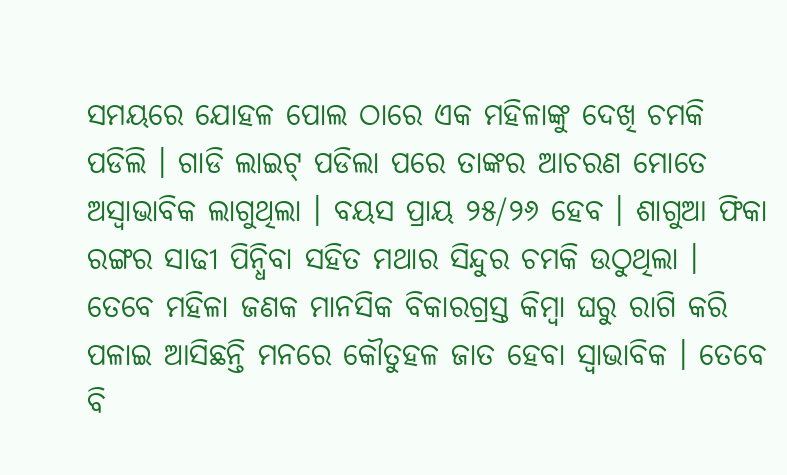ସମୟରେ ଯୋହଳ ପୋଲ ଠାରେ ଏକ ମହିଳାଙ୍କୁ ଦେଖି ଚମକି ପଡିଲି । ଗାଡି ଲାଇଟ୍ ପଡିଲା ପରେ ତାଙ୍କର ଆଚରଣ ମୋତେ ଅସ୍ବାଭାବିକ ଲାଗୁଥିଲା । ବୟସ ପ୍ରାୟ ୨୫/୨୬ ହେବ । ଶାଗୁଆ ଫିକା ରଙ୍ଗର ସାଢୀ ପିନ୍ଧିବା ସହିତ ମଥାର ସିନ୍ଦୁର ଚମକି ଉଠୁଥିଲା । ତେବେ ମହିଳା ଜଣକ ମାନସିକ ବିକାରଗ୍ରସ୍ତ କିମ୍ବା ଘରୁ ରାଗି କରି ପଳାଇ ଆସିଛନ୍ତି ମନରେ କୌତୁହଳ ଜାତ ହେବା ସ୍ବାଭାବିକ । ତେବେ ବି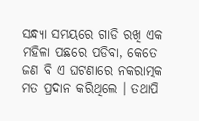ସନ୍ଧ୍ୟା ସମୟରେ ଗାଡି ରଖି ଏକ ମହିଳା ପଛରେ ପଡିବା, କେତେ ଜଣ ବି ଏ ଘଟଣାରେ ନକରାତ୍ମକ ମତ ପ୍ରଦାନ କରିଥିଲେ । ତଥାପି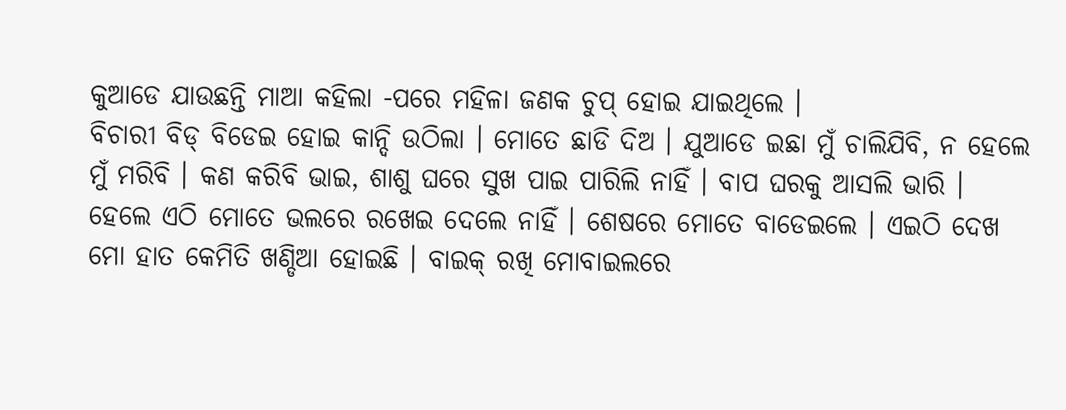କୁଆଡେ ଯାଉଛନ୍ତି ମାଆ କହିଲା -ପରେ ମହିଳା ଜଣକ ଚୁପ୍ ହୋଇ ଯାଇଥିଲେ ।
ବିଚାରୀ ବିଡ୍ ବିଡେଇ ହୋଇ କାନ୍ଦି ଉଠିଲା । ମୋତେ ଛାଡି ଦିଅ । ଯୁଆଡେ ଇଛା ମୁଁ ଚାଲିଯିବି, ନ ହେଲେ ମୁଁ ମରିବି । କଣ କରିବି ଭାଇ, ଶାଶୁ ଘରେ ସୁଖ ପାଇ ପାରିଲି ନାହିଁ । ବାପ ଘରକୁ ଆସଲି ଭାରି । ହେଲେ ଏଠି ମୋତେ ଭଲରେ ରଖେଇ ଦେଲେ ନାହିଁ । ଶେଷରେ ମୋତେ ବାଡେଇଲେ । ଏଇଠି ଦେଖ ମୋ ହାତ କେମିତି ଖଣ୍ଡିଆ ହୋଇଛି । ବାଇକ୍ ରଖି ମୋବାଇଲରେ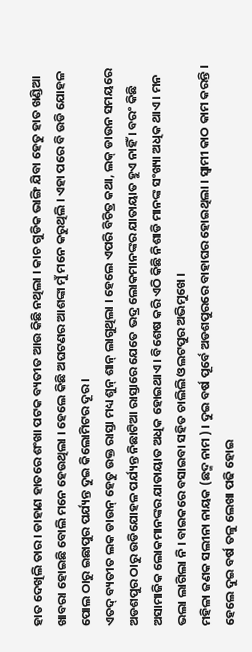ହାତ ଦେଖିଲି ତାର । ଡାହାଣ ହାତରେ ଶଂଖା ପଟକ ବ୍ୟତୀତ ଆଉ କିଛି ନଥିଲା । କାଚ ଗୁଡିକ ଭାଙ୍ଗି ଯିବା ହେତୁ ହାତ ଖଣ୍ଡିଆ ଖାବରା ହୋଇଛି ବୋଲି ମନେ ହେଉଥିଲା । ହେଲେ କିଛି ଅଘଟଣର ଆଶଙ୍କା ମୁଁ ମନେ କରୁଥିଲି । ଏହା ପରେ ବି ଉଡି ଯୋହଳ ପୋଲ ଠାରୁ ଇଛାପୁର ପର୍ଯ୍ୟନ୍ତ ଦୁଇ କିଲୋମିଟର ଦୂର ।
ଏତଦ୍ ବ୍ୟତୀତ ଲକ ଡାଉନ୍ ହେତୁ ଉକ୍ତ ରାସ୍ତା ମଧ୍ୟ ଶୁନ୍ ଶାନ୍ ଲାଗୁଥିଲା । ହେଲେ ଏପରି ବିଚିତ୍ର କଥା, ଲକ୍ ଡାଉନ ସମୟରେ ଅଡଶପୁର ଠାରୁ ଉଡିଯୋହଳ ପର୍ଯ୍ୟନ୍ତ ନିଛାଟିଆ ରାସ୍ତାରେ ଯେତେ ଭଦ୍ର ଲୋକମାନଙ୍କର ଯାତାୟାତ ହୁଏ ନାହିଁ । ବରଂ କିଛି ଅସାମାଜିକ ଲୋକମାନଙ୍କର ଯାତାୟାତ ଅଧିକ ହୋଇଥାଏ । ବିଶେଷ କରି ଏଠି କିଛି ନିଶାଡି ମାନଙ୍କ ସଂଖ୍ୟା ଅଧିକ ଥାଏ । ମନ ଭଲା ଲାଗିଲା ନି । ବାଇକରେ ବସାଇବା ସହିତ ଚାଲିଲି ଓଲଟପୁର ଅଭିମୁଖେ ।
ମହିଳା ଜଣକ ସଲୀନା ନାୟକ (ଛଦ୍ମ ନାମ ) । ଦୁଇ ବର୍ଷ ପୂର୍ବେ ଅଡଶପୁରରେ ବାହାଘର ହୋଇଥିଲା । ସ୍ବାମୀ କାଠ କାମ କରନ୍ତି । ହେଲେ ଦୁଇ ବର୍ଷ ତଳୁ ଲେଖା ପଢି ହୋଇ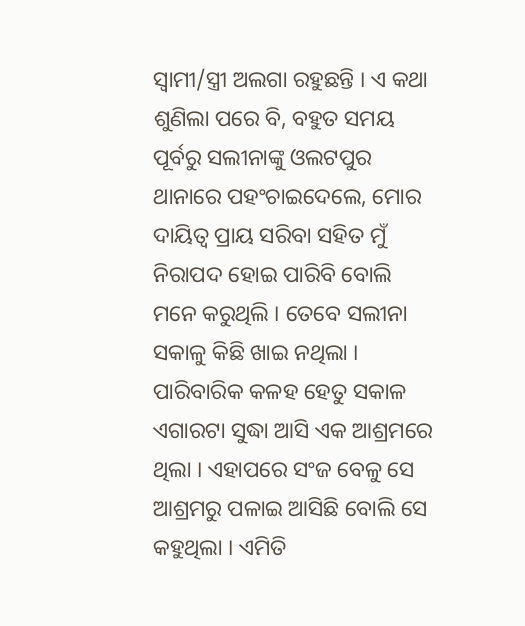ସ୍ବାମୀ/ସ୍ତ୍ରୀ ଅଲଗା ରହୁଛନ୍ତି । ଏ କଥା ଶୁଣିଲା ପରେ ବି, ବହୁତ ସମୟ ପୂର୍ବରୁ ସଲୀନାଙ୍କୁ ଓଲଟପୁର ଥାନାରେ ପହଂଚାଇଦେଲେ, ମୋର ଦାୟିତ୍ୱ ପ୍ରାୟ ସରିବା ସହିତ ମୁଁ ନିରାପଦ ହୋଇ ପାରିବି ବୋଲି ମନେ କରୁଥିଲି । ତେବେ ସଲୀନା ସକାଳୁ କିଛି ଖାଇ ନଥିଲା । ପାରିବାରିକ କଳହ ହେତୁ ସକାଳ ଏଗାରଟା ସୁଦ୍ଧା ଆସି ଏକ ଆଶ୍ରମରେ ଥିଲା । ଏହାପରେ ସଂଜ ବେଳୁ ସେ ଆଶ୍ରମରୁ ପଳାଇ ଆସିଛି ବୋଲି ସେ କହୁଥିଲା । ଏମିତି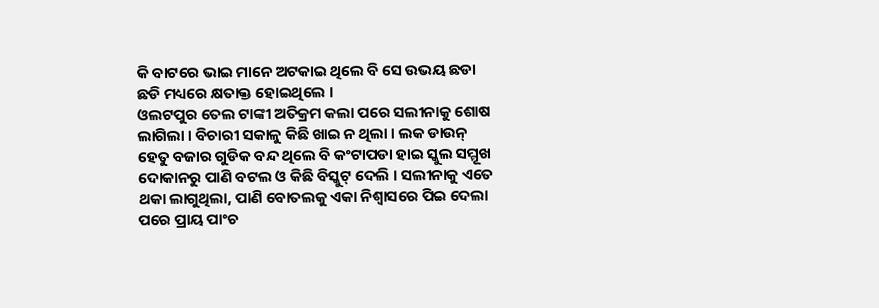କି ବାଟରେ ଭାଇ ମାନେ ଅଟକାଇ ଥିଲେ ବି ସେ ଉଭୟ ଛଡା ଛଡି ମଧ୍ୟରେ କ୍ଷତାକ୍ତ ହୋଇଥିଲେ ।
ଓଲଟପୁର ତେଲ ଟାଙ୍କୀ ଅତିକ୍ରମ କଲା ପରେ ସଲୀନାକୁ ଶୋଷ ଲାଗିଲା । ବିଚାରୀ ସକାଳୁ କିଛି ଖାଇ ନ ଥିଲା । ଲକ ଡାଉନ୍ ହେତୁ ବଜାର ଗୁଡିକ ବନ୍ଦ ଥିଲେ ବି କଂଟାପଡା ହାଇ ସ୍କୁଲ ସମ୍ମୂଖ ଦୋକାନରୁ ପାଣି ବଟଲ ଓ କିଛି ବିସ୍କୁଟ୍ ଦେଲି । ସଲୀନାକୁ ଏତେ ଥକା ଲାଗୁଥିଲା, ପାଣି ବୋତଲକୁ ଏକା ନିଶ୍ୱାସରେ ପିଇ ଦେଲା ପରେ ପ୍ରାୟ ପାଂଚ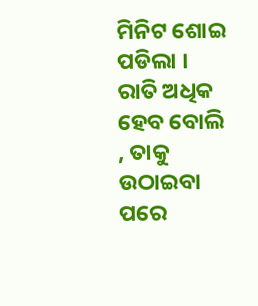ମିନିଟ ଶୋଇ ପଡିଲା । ରାତି ଅଧିକ ହେବ ବୋଲି , ତାକୁ ଉଠାଇବା ପରେ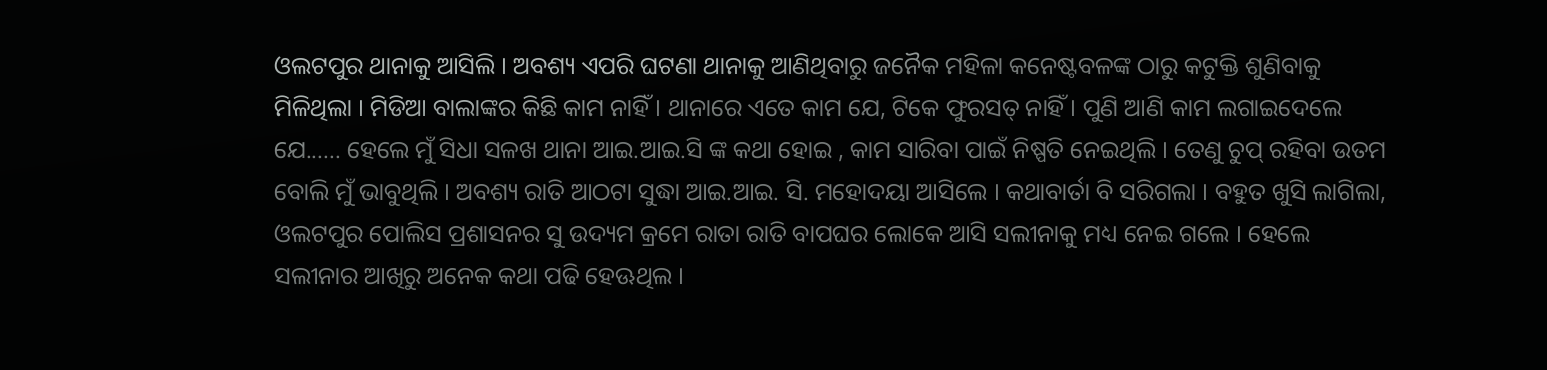ଓଲଟପୁର ଥାନାକୁ ଆସିଲି । ଅବଶ୍ୟ ଏପରି ଘଟଣା ଥାନାକୁ ଆଣିଥିବାରୁ ଜନୈକ ମହିଳା କନେଷ୍ଟବଳଙ୍କ ଠାରୁ କଟୁକ୍ତି ଶୁଣିବାକୁ ମିଳିଥିଲା । ମିଡିଆ ବାଲାଙ୍କର କିଛି କାମ ନାହିଁ । ଥାନାରେ ଏତେ କାମ ଯେ, ଟିକେ ଫୁରସତ୍ ନାହିଁ । ପୁଣି ଆଣି କାମ ଲଗାଇଦେଲେ ଯେ...... ହେଲେ ମୁଁ ସିଧା ସଳଖ ଥାନା ଆଇ.ଆଇ.ସି ଙ୍କ କଥା ହୋଇ , କାମ ସାରିବା ପାଇଁ ନିଷ୍ପତି ନେଇଥିଲି । ତେଣୁ ଚୁପ୍ ରହିବା ଉତମ ବୋଲି ମୁଁ ଭାବୁଥିଲି । ଅବଶ୍ୟ ରାତି ଆଠଟା ସୁଦ୍ଧା ଆଇ.ଆଇ. ସି. ମହୋଦୟା ଆସିଲେ । କଥାବାର୍ତା ବି ସରିଗଲା । ବହୁତ ଖୁସି ଲାଗିଲା, ଓଲଟପୁର ପୋଲିସ ପ୍ରଶାସନର ସୁ ଉଦ୍ୟମ କ୍ରମେ ରାତା ରାତି ବାପଘର ଲୋକେ ଆସି ସଲୀନାକୁ ମଧ୍ୟ ନେଇ ଗଲେ । ହେଲେ ସଲୀନାର ଆଖିରୁ ଅନେକ କଥା ପଢି ହେଊଥିଲ ।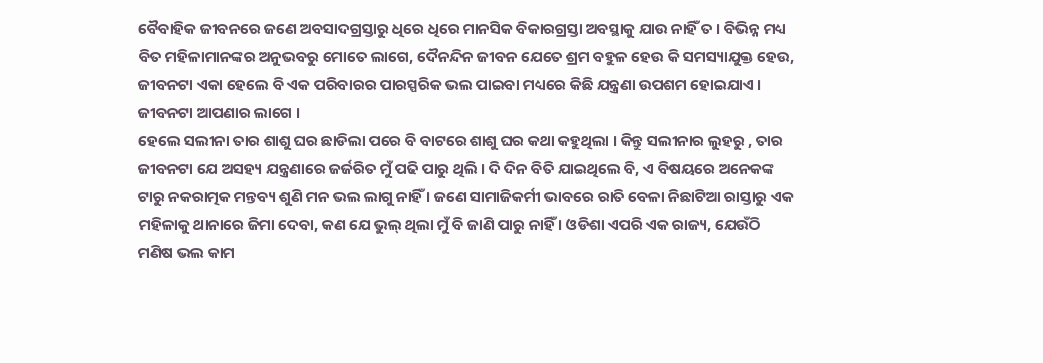ବୈବାହିକ ଜୀବନରେ ଜଣେ ଅବସାଦଗ୍ରସ୍ତାରୁ ଧିରେ ଧିରେ ମାନସିକ ବିକାରଗ୍ରସ୍ତା ଅବସ୍ଥାକୁ ଯାଉ ନାହିଁ ତ । ବିଭିନ୍ନ ମଧ୍ୟ ବିତ ମହିଳାମାନଙ୍କର ଅନୁଭବରୁ ମୋତେ ଲାଗେ, ଦୈନନ୍ଦିନ ଜୀବନ ଯେତେ ଶ୍ରମ ବହୁଳ ହେଉ କି ସମସ୍ୟାଯୁକ୍ତ ହେଉ, ଜୀବନଟା ଏକା ହେଲେ ବି ଏକ ପରିବାରର ପାରସ୍ପରିକ ଭଲ ପାଇବା ମଧ୍ୟରେ କିଛି ଯନ୍ତ୍ରଣା ଉପଶମ ହୋଇଯାଏ । ଜୀବନଟା ଆପଣାର ଲାଗେ ।
ହେଲେ ସଲୀନା ତାର ଶାଶୁ ଘର ଛାଡିଲା ପରେ ବି ବାଟରେ ଶାଶୁ ଘର କଥା କହୁଥିଲା । କିନ୍ତୁ ସଲୀନାର ଲୁହରୁ , ତାର ଜୀବନଟା ଯେ ଅସହ୍ୟ ଯନ୍ତ୍ରଣାରେ ଜର୍ଜରିତ ମୁଁ ପଢି ପାରୁ ଥିଲି । ଦି ଦିନ ବିତି ଯାଇଥିଲେ ବି, ଏ ବିଷୟରେ ଅନେକଙ୍କ ଟାରୁ ନକରାତ୍ମକ ମନ୍ତବ୍ୟ ଶୁଣି ମନ ଭଲ ଲାଗୁ ନାହିଁ । ଜଣେ ସାମାଜିକର୍ମୀ ଭାବରେ ରାତି ବେଳା ନିଛାଟିଆ ରାସ୍ତାରୁ ଏକ ମହିଳାକୁ ଥାନାରେ ଜିମା ଦେବା, କଣ ଯେ ଭୁଲ୍ ଥିଲା ମୁଁ ବି ଜାଣି ପାରୁ ନାହିଁ । ଓଡିଶା ଏପରି ଏକ ରାଜ୍ୟ, ଯେଉଁଠି ମଣିଷ ଭଲ କାମ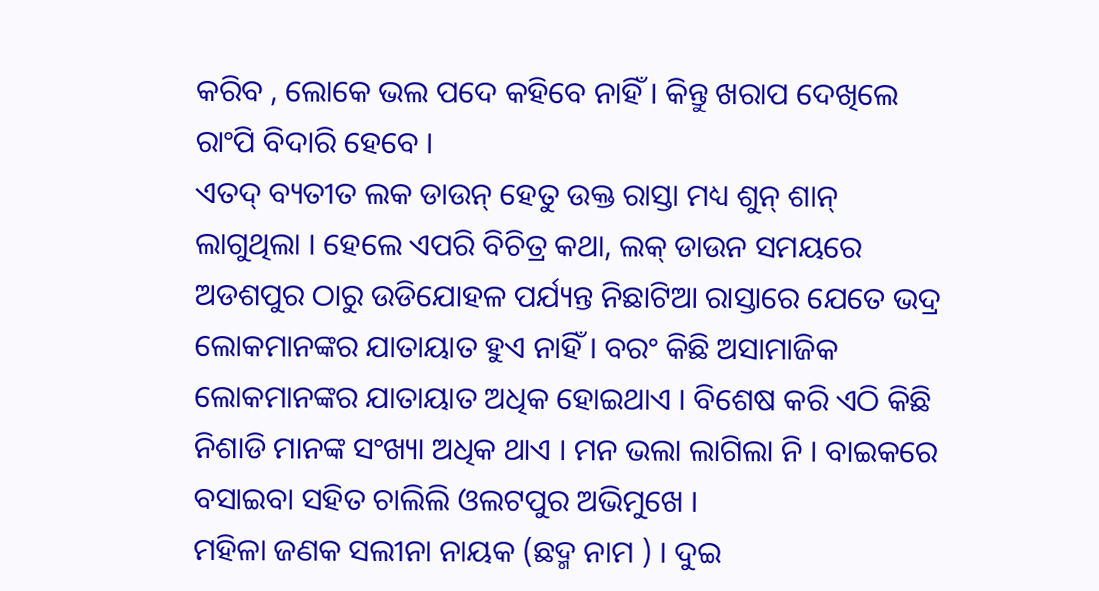କରିବ , ଲୋକେ ଭଲ ପଦେ କହିବେ ନାହିଁ । କିନ୍ତୁ ଖରାପ ଦେଖିଲେ ରାଂପି ବିଦାରି ହେବେ ।
ଏତଦ୍ ବ୍ୟତୀତ ଲକ ଡାଉନ୍ ହେତୁ ଉକ୍ତ ରାସ୍ତା ମଧ୍ୟ ଶୁନ୍ ଶାନ୍ ଲାଗୁଥିଲା । ହେଲେ ଏପରି ବିଚିତ୍ର କଥା, ଲକ୍ ଡାଉନ ସମୟରେ ଅଡଶପୁର ଠାରୁ ଉଡିଯୋହଳ ପର୍ଯ୍ୟନ୍ତ ନିଛାଟିଆ ରାସ୍ତାରେ ଯେତେ ଭଦ୍ର ଲୋକମାନଙ୍କର ଯାତାୟାତ ହୁଏ ନାହିଁ । ବରଂ କିଛି ଅସାମାଜିକ ଲୋକମାନଙ୍କର ଯାତାୟାତ ଅଧିକ ହୋଇଥାଏ । ବିଶେଷ କରି ଏଠି କିଛି ନିଶାଡି ମାନଙ୍କ ସଂଖ୍ୟା ଅଧିକ ଥାଏ । ମନ ଭଲା ଲାଗିଲା ନି । ବାଇକରେ ବସାଇବା ସହିତ ଚାଲିଲି ଓଲଟପୁର ଅଭିମୁଖେ ।
ମହିଳା ଜଣକ ସଲୀନା ନାୟକ (ଛଦ୍ମ ନାମ ) । ଦୁଇ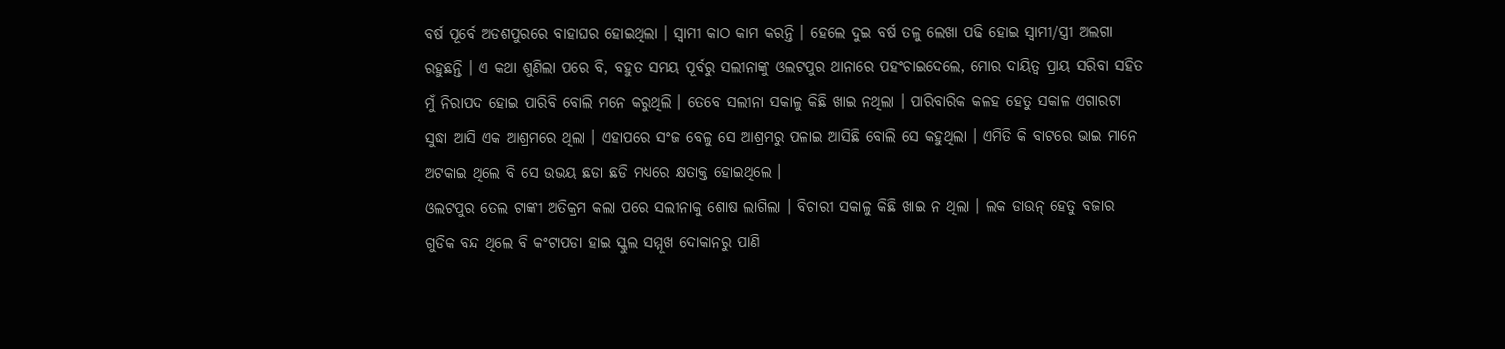ବର୍ଷ ପୂର୍ବେ ଅଡଶପୁରରେ ବାହାଘର ହୋଇଥିଲା । ସ୍ବାମୀ କାଠ କାମ କରନ୍ତି । ହେଲେ ଦୁଇ ବର୍ଷ ତଳୁ ଲେଖା ପଢି ହୋଇ ସ୍ବାମୀ/ସ୍ତ୍ରୀ ଅଲଗା ରହୁଛନ୍ତି । ଏ କଥା ଶୁଣିଲା ପରେ ବି, ବହୁତ ସମୟ ପୂର୍ବରୁ ସଲୀନାଙ୍କୁ ଓଲଟପୁର ଥାନାରେ ପହଂଚାଇଦେଲେ, ମୋର ଦାୟିତ୍ୱ ପ୍ରାୟ ସରିବା ସହିତ ମୁଁ ନିରାପଦ ହୋଇ ପାରିବି ବୋଲି ମନେ କରୁଥିଲି । ତେବେ ସଲୀନା ସକାଳୁ କିଛି ଖାଇ ନଥିଲା । ପାରିବାରିକ କଳହ ହେତୁ ସକାଳ ଏଗାରଟା ସୁଦ୍ଧା ଆସି ଏକ ଆଶ୍ରମରେ ଥିଲା । ଏହାପରେ ସଂଜ ବେଳୁ ସେ ଆଶ୍ରମରୁ ପଳାଇ ଆସିଛି ବୋଲି ସେ କହୁଥିଲା । ଏମିତି କି ବାଟରେ ଭାଇ ମାନେ ଅଟକାଇ ଥିଲେ ବି ସେ ଉଭୟ ଛଡା ଛଡି ମଧ୍ୟରେ କ୍ଷତାକ୍ତ ହୋଇଥିଲେ ।
ଓଲଟପୁର ତେଲ ଟାଙ୍କୀ ଅତିକ୍ରମ କଲା ପରେ ସଲୀନାକୁ ଶୋଷ ଲାଗିଲା । ବିଚାରୀ ସକାଳୁ କିଛି ଖାଇ ନ ଥିଲା । ଲକ ଡାଉନ୍ ହେତୁ ବଜାର ଗୁଡିକ ବନ୍ଦ ଥିଲେ ବି କଂଟାପଡା ହାଇ ସ୍କୁଲ ସମ୍ମୂଖ ଦୋକାନରୁ ପାଣି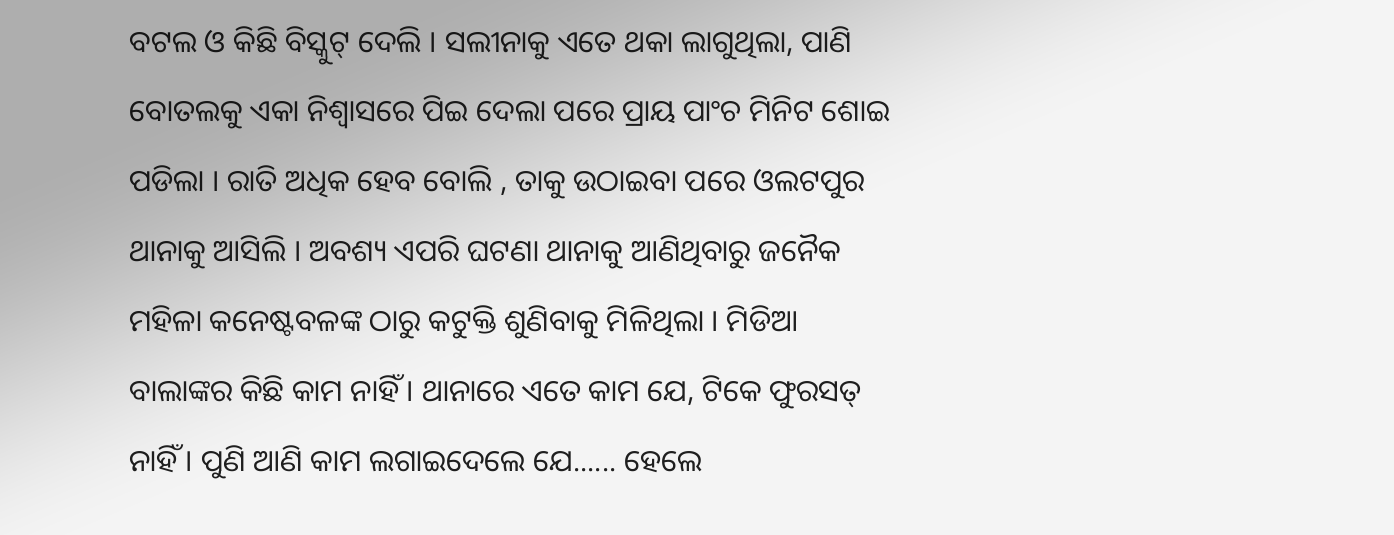ବଟଲ ଓ କିଛି ବିସ୍କୁଟ୍ ଦେଲି । ସଲୀନାକୁ ଏତେ ଥକା ଲାଗୁଥିଲା, ପାଣି ବୋତଲକୁ ଏକା ନିଶ୍ୱାସରେ ପିଇ ଦେଲା ପରେ ପ୍ରାୟ ପାଂଚ ମିନିଟ ଶୋଇ ପଡିଲା । ରାତି ଅଧିକ ହେବ ବୋଲି , ତାକୁ ଉଠାଇବା ପରେ ଓଲଟପୁର ଥାନାକୁ ଆସିଲି । ଅବଶ୍ୟ ଏପରି ଘଟଣା ଥାନାକୁ ଆଣିଥିବାରୁ ଜନୈକ ମହିଳା କନେଷ୍ଟବଳଙ୍କ ଠାରୁ କଟୁକ୍ତି ଶୁଣିବାକୁ ମିଳିଥିଲା । ମିଡିଆ ବାଲାଙ୍କର କିଛି କାମ ନାହିଁ । ଥାନାରେ ଏତେ କାମ ଯେ, ଟିକେ ଫୁରସତ୍ ନାହିଁ । ପୁଣି ଆଣି କାମ ଲଗାଇଦେଲେ ଯେ...... ହେଲେ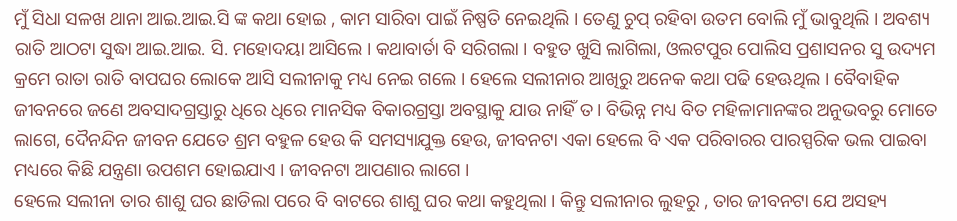ମୁଁ ସିଧା ସଳଖ ଥାନା ଆଇ.ଆଇ.ସି ଙ୍କ କଥା ହୋଇ , କାମ ସାରିବା ପାଇଁ ନିଷ୍ପତି ନେଇଥିଲି । ତେଣୁ ଚୁପ୍ ରହିବା ଉତମ ବୋଲି ମୁଁ ଭାବୁଥିଲି । ଅବଶ୍ୟ ରାତି ଆଠଟା ସୁଦ୍ଧା ଆଇ.ଆଇ. ସି. ମହୋଦୟା ଆସିଲେ । କଥାବାର୍ତା ବି ସରିଗଲା । ବହୁତ ଖୁସି ଲାଗିଲା, ଓଲଟପୁର ପୋଲିସ ପ୍ରଶାସନର ସୁ ଉଦ୍ୟମ କ୍ରମେ ରାତା ରାତି ବାପଘର ଲୋକେ ଆସି ସଲୀନାକୁ ମଧ୍ୟ ନେଇ ଗଲେ । ହେଲେ ସଲୀନାର ଆଖିରୁ ଅନେକ କଥା ପଢି ହେଊଥିଲ । ବୈବାହିକ ଜୀବନରେ ଜଣେ ଅବସାଦଗ୍ରସ୍ତାରୁ ଧିରେ ଧିରେ ମାନସିକ ବିକାରଗ୍ରସ୍ତା ଅବସ୍ଥାକୁ ଯାଉ ନାହିଁ ତ । ବିଭିନ୍ନ ମଧ୍ୟ ବିତ ମହିଳାମାନଙ୍କର ଅନୁଭବରୁ ମୋତେ ଲାଗେ, ଦୈନନ୍ଦିନ ଜୀବନ ଯେତେ ଶ୍ରମ ବହୁଳ ହେଉ କି ସମସ୍ୟାଯୁକ୍ତ ହେଉ, ଜୀବନଟା ଏକା ହେଲେ ବି ଏକ ପରିବାରର ପାରସ୍ପରିକ ଭଲ ପାଇବା ମଧ୍ୟରେ କିଛି ଯନ୍ତ୍ରଣା ଉପଶମ ହୋଇଯାଏ । ଜୀବନଟା ଆପଣାର ଲାଗେ ।
ହେଲେ ସଲୀନା ତାର ଶାଶୁ ଘର ଛାଡିଲା ପରେ ବି ବାଟରେ ଶାଶୁ ଘର କଥା କହୁଥିଲା । କିନ୍ତୁ ସଲୀନାର ଲୁହରୁ , ତାର ଜୀବନଟା ଯେ ଅସହ୍ୟ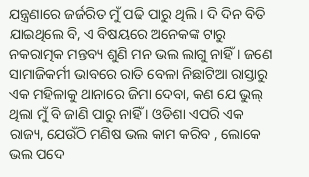ଯନ୍ତ୍ରଣାରେ ଜର୍ଜରିତ ମୁଁ ପଢି ପାରୁ ଥିଲି । ଦି ଦିନ ବିତି ଯାଇଥିଲେ ବି, ଏ ବିଷୟରେ ଅନେକଙ୍କ ଟାରୁ ନକରାତ୍ମକ ମନ୍ତବ୍ୟ ଶୁଣି ମନ ଭଲ ଲାଗୁ ନାହିଁ । ଜଣେ ସାମାଜିକର୍ମୀ ଭାବରେ ରାତି ବେଳା ନିଛାଟିଆ ରାସ୍ତାରୁ ଏକ ମହିଳାକୁ ଥାନାରେ ଜିମା ଦେବା, କଣ ଯେ ଭୁଲ୍ ଥିଲା ମୁଁ ବି ଜାଣି ପାରୁ ନାହିଁ । ଓଡିଶା ଏପରି ଏକ ରାଜ୍ୟ, ଯେଉଁଠି ମଣିଷ ଭଲ କାମ କରିବ , ଲୋକେ ଭଲ ପଦେ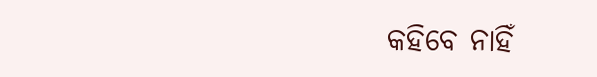କହିବେ ନାହିଁ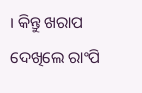। କିନ୍ତୁ ଖରାପ ଦେଖିଲେ ରାଂପି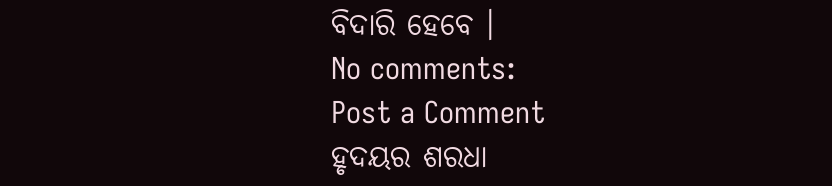ବିଦାରି ହେବେ ।
No comments:
Post a Comment
ହୃଦୟର ଶରଧା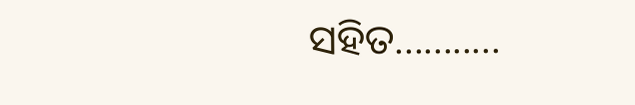ସହିତ...........